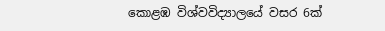කොළඹ විශ්වවිද්‍යාලයේ වසර 6ක්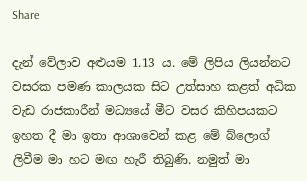Share

දැන් වේලාව අළුයම 1.13 ය. මේ ලිපිය ලියන්නට වසරක පමණ කාලයක සිට උත්සාහ කළත් අධික වැඩ රාජකාරීන් මධ්‍යයේ මීට වසර කිහිපයකට ඉහත දී මා ඉතා ආශාවෙන් කළ මේ බ්ලොග් ලිවීම මා හට මඟ හැරී තිබුණි. නමුත් මා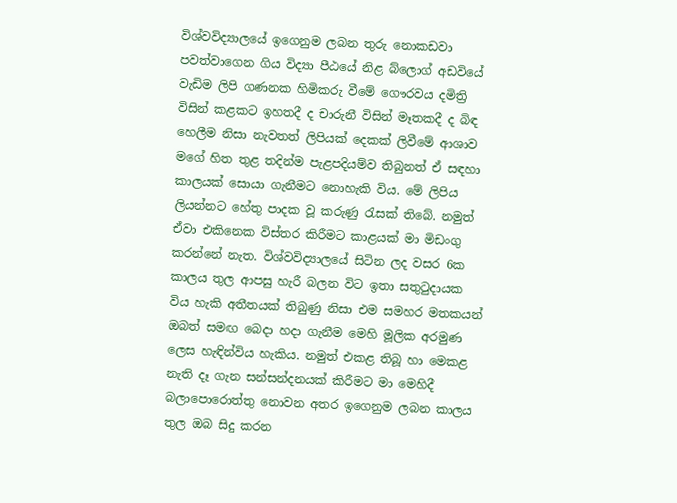විශ්වවිද්‍යාලයේ ඉගෙනුම ලබන තුරු නොකඩවා පවත්වාගෙන ගිය විද්‍යා පීඨයේ නිළ බ්ලොග් අඩවියේ වැඩිම ලිපි ගණනක හිමිකරු වීමේ ගෞරවය දමිත්‍රි විසින් කළකට ඉහතදී ද චාරුනී විසින් මෑතකදී ද බිඳ හෙලීම නිසා නැවතත් ලිපියක් දෙකක් ලිවීමේ ආශාව මගේ හිත තුළ තදින්ම පැළපදියම්ව තිබුනත් ඒ සඳහා කාලයක් සොයා ගැනීමට නොහැකි විය. මේ ලිපිය ලියන්නට හේතු පාදක වූ කරුණු රැසක් තිබේ. නමුත් ඒවා එකිනෙක විස්තර කිරීමට කාළයක් මා මිඩංගු කරන්නේ නැත. විශ්වවිද්‍යාලයේ සිටින ලද වසර 6ක කාලය තුල ආපසු හැරී බලන විට ඉතා සතුටුදායක විය හැකි අතීතයක් තිබුණු නිසා එම සමහර මතකයන් ඔබත් සමඟ බෙදා හදා ගැනීම මෙහි මූලික අරමුණ ලෙස හැඳින්විය හැකිය. නමුත් එකළ තිබූ හා මෙකළ නැති දෑ ගැන සන්සන්දනයක් කිරීමට මා මෙහිදී බලාපොරොත්තු නොවන අතර ඉගෙනුම ලබන කාලය තුල ඔබ සිදු කරන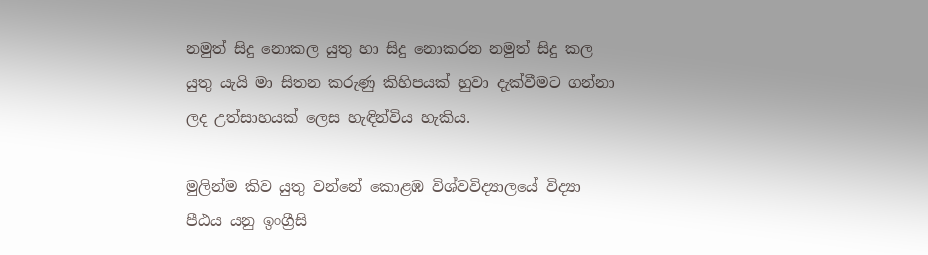නමුත් සිදු නොකල යුතු හා සිදු නොකරන නමුත් සිදු කල යුතු යැයි මා සිතන කරුණු කිහිපයක් හුවා දැක්වීමට ගන්නා ලද උත්සාහයක් ලෙස හැඳින්විය හැකිය.

මුලින්ම කිව යුතු වන්නේ කොළඹ විශ්වවිද්‍යාලයේ විද්‍යා පීඨය යනු ඉංග්‍රීසි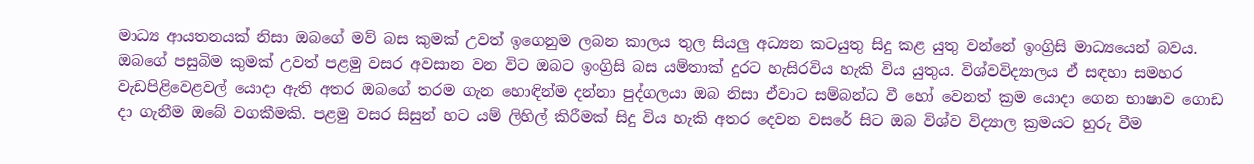මාධ්‍ය ආයතනයක් නිසා ඔබගේ මව් බස කුමක් උවත් ඉගෙනුම ලබන කාලය තුල සියලු අධ්‍යන කටයුතු සිදු කළ යුතු වන්නේ ඉංග්‍රිසි මාධ්‍යයෙන් බවය. ඔබගේ පසුබිම කුමක් උවත් පළමු වසර අවසාන වන විට ඔබට ඉංග්‍රිසි බස යම්තාක් දුරට හැසිරවිය හැකි විය යුතුය. විශ්වවිද්‍යාලය ඒ සඳහා සමහර වැඩපිළිවෙළවල් යොදා ඇති අතර ඔබගේ තරම ගැන හොඳින්ම දන්නා පුද්ගලයා ඔබ නිසා ඒවාට සම්බන්ධ වී හෝ වෙනත් ක්‍රම යොදා ගෙන භාෂාව ගොඩ දා ගැනීම ඔබේ වගකීමකි. පළමු වසර සිසුන් හට යම් ලිහිල් කිරීමක් සිදු විය හැකි අතර දෙවන වසරේ සිට ඔබ විශ්ව විද්‍යාල ක්‍රමයට හුරු වීම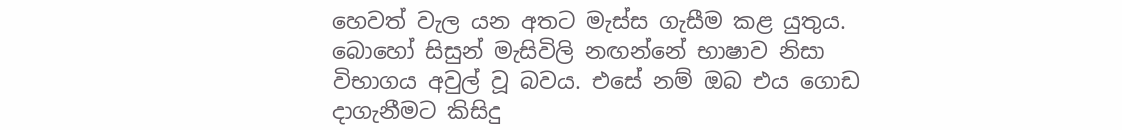හෙවත් වැල යන අතට මැස්ස ගැසීම කළ යුතුය. බොහෝ සිසුන් මැසිවිලි නඟන්නේ භාෂාව නිසා විභාගය අවුල් වූ බවය. එසේ නම් ඔබ එය ගොඩ දාගැනීමට කිසිදු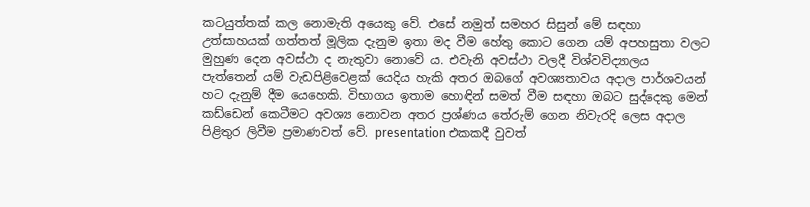කටයුත්තක් කල නොමැති අයෙකු වේ. එසේ නමුත් සමහර සිසුන් මේ සඳහා උත්සාහයක් ගත්තත් මූලික දැනුම ඉතා මද වීම හේතු කොට ගෙන යම් අපහසුතා වලට මුහුණ දෙන අවස්ථා ද නැතුවා නොවේ ය. එවැනි අවස්ථා වලදී විශ්වවිද්‍යාලය පැත්තෙන් යම් වැඩපිළිවෙළක් යෙදිය හැකි අතර ඔබගේ අවශ්‍යතාවය අදාල පාර්ශවයන් හට දැනුම් දීම යෙහෙකි. විභාගය ඉතාම හොඳින් සමත් වීම සඳහා ඔබට සුද්දෙකු මෙන් කඩ්ඩෙන් කෙටීමට අවශ්‍ය නොවන අතර ප්‍රශ්ණය තේරුම් ගෙන නිවැරදි ලෙස අදාල පිළිතුර ලිවීම ප්‍රමාණවත් වේ. presentation එකකදී වුවත්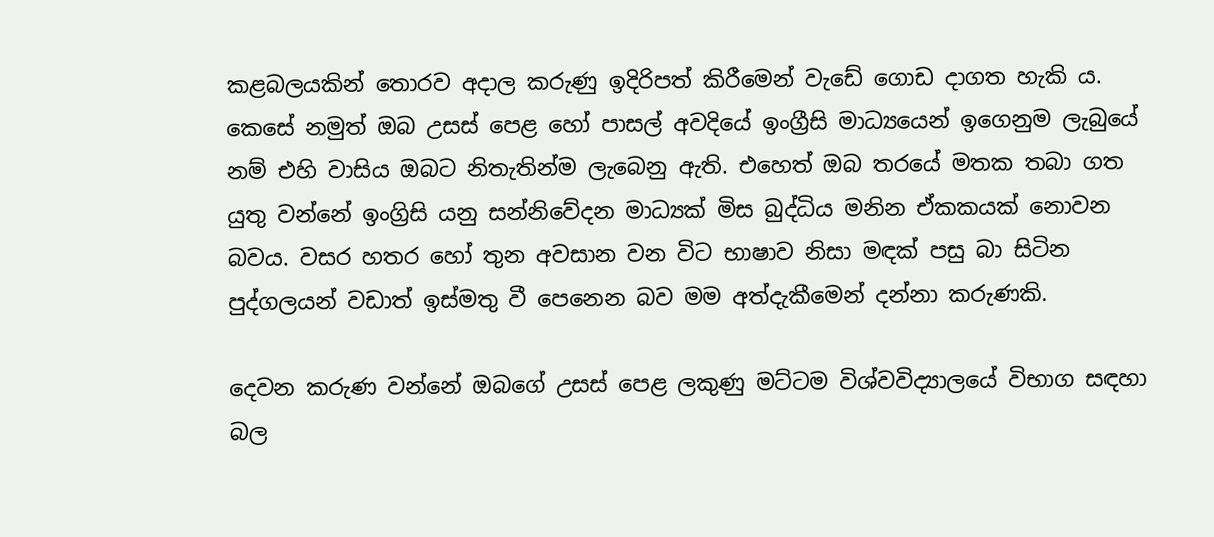කළබලයකින් තොරව අදාල කරුණු ඉදිරිපත් කිරීමෙන් වැඩේ ගොඩ දාගත හැකි ය. කෙසේ නමුත් ඔබ උසස් පෙළ හෝ පාසල් අවදියේ ඉංග්‍රීසි මාධ්‍යයෙන් ඉගෙනුම ලැබුයේ නම් එහි වාසිය ඔබට නිතැතින්ම ලැබෙනු ඇති. එහෙත් ඔබ තරයේ මතක තබා ගත යුතු වන්නේ ඉංග්‍රිසි යනු සන්නිවේදන මාධ්‍යක් මිස බුද්ධිය මනින ඒකකයක් නොවන බවය. වසර හතර හෝ තුන අවසාන වන විට භාෂාව නිසා මඳක් පසු බා සිටින පුද්ගලයන් වඩාත් ඉස්මතු වී පෙනෙන බව මම අත්දැකීමෙන් දන්නා කරුණකි.

දෙවන කරුණ වන්නේ ඔබගේ උසස් පෙළ ලකුණු මට්ටම විශ්වවිද්‍යාලයේ විභාග සඳහා බල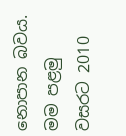නොපාන බවය. මම පළමු වසරට 2010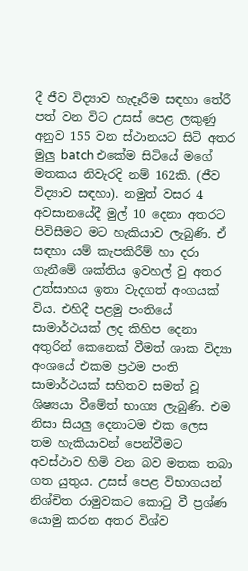දී ජීව විද්‍යාව හැදෑරීම සඳහා තේරී පත් වන විට උසස් පෙළ ලකුණු අනුව 155 වන ස්ථානයට සිටි අතර මුලු batch එකේම සිටියේ මගේ මතකය නිවැරදි නම් 162කි. (ජීව විද්‍යාව සඳහා). නමුත් වසර 4 අවසානයේදී මුල් 10 දෙනා අතරට පිවිසීමට මට හැකියාව ලැබුණි. ඒ සඳහා යම් කැපකිරීම් හා දරා ගැනීමේ ශක්තිය ඉවහල් වු අතර උත්සාහය ඉතා වැදගත් අංගයක් විය. එහිදී පළමු පංතියේ සාමාර්ථයක් ලද කිහිප දෙනා අතුරින් කෙනෙක් වීමත් ශාක විද්‍යා අංශයේ එකම ප්‍රථම පංති සාමාර්ථයක් සහිතව සමත් වූ ශිෂ්‍යයා වීමේත් භාග්‍ය ලැබුණි. එම නිසා සියලු දෙනාටම එක ලෙස තම හැකියාවන් පෙන්වීමට අවස්ථාව හිමි වන බව මතක තබා ගත යුතුය. උසස් පෙළ විභාගයන් නිශ්චිත රාමුවකට කොටු වී ප්‍රශ්ණ යොමු කරන අතර විශ්ව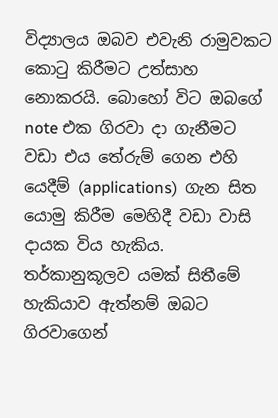විද්‍යාලය ඔබව එවැනි රාමුවකට කොටු කිරීමට උත්සාහ නොකරයි. බොහෝ විට ඔබගේ note එක ගිරවා දා ගැනීමට වඩා එය තේරුම් ගෙන එහි යෙදීම් (applications)  ගැන සිත යොමු කිරීම මෙහිදී වඩා වාසි දායක විය හැකිය. තර්කානුකූලව යමක් සිතීමේ හැකියාව ඇත්නම් ඔබට ගිරවාගෙන්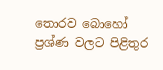තොරව බොහෝ ප්‍රශ්ණ වලට පිළිතුර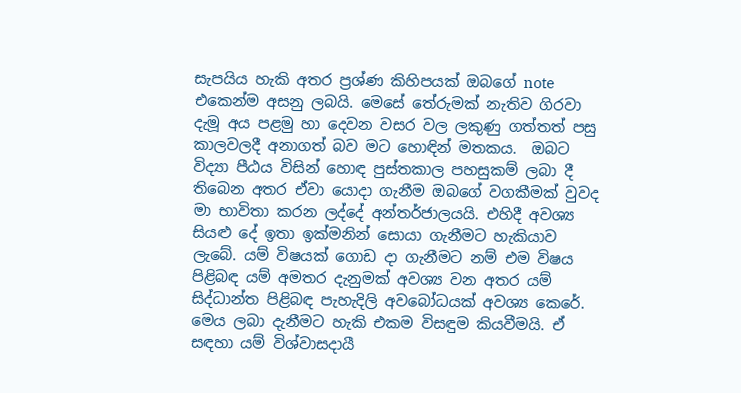සැපයිය හැකි අතර ප්‍රශ්ණ කිහිපයක් ඔබගේ note එකෙන්ම අසනු ලබයි. මෙසේ තේරුමක් නැතිව ගිරවා දැමූ අය පළමු හා දෙවන වසර වල ලකුණු ගත්තත් පසු කාලවලදී අනාගත් බව මට හොඳින් මතකය.  ඔබට විද්‍යා පීඨය විසින් හොඳ පුස්තකාල පහසුකම් ලබා දී තිබෙන අතර ඒවා යොදා ගැනීම ඔබගේ වගකීමක් වුවද මා භාවිතා කරන ලද්දේ අන්තර්ජාලයයි. එහිදී අවශ්‍ය සියළු දේ ඉතා ඉක්මනින් සොයා ගැනීමට හැකියාව ලැබේ. යම් විෂයක් ගොඩ දා ගැනීමට නම් එම විෂය පිළිබඳ යම් අමතර දැනුමක් අවශ්‍ය වන අතර යම් සිද්ධාන්ත පිළිබඳ පැහැදිලි අවබෝධයක් අවශ්‍ය කෙරේ. මෙය ලබා දැනීමට හැකි එකම විසඳුම කියවීමයි. ඒ සඳහා යම් විශ්වාසදායී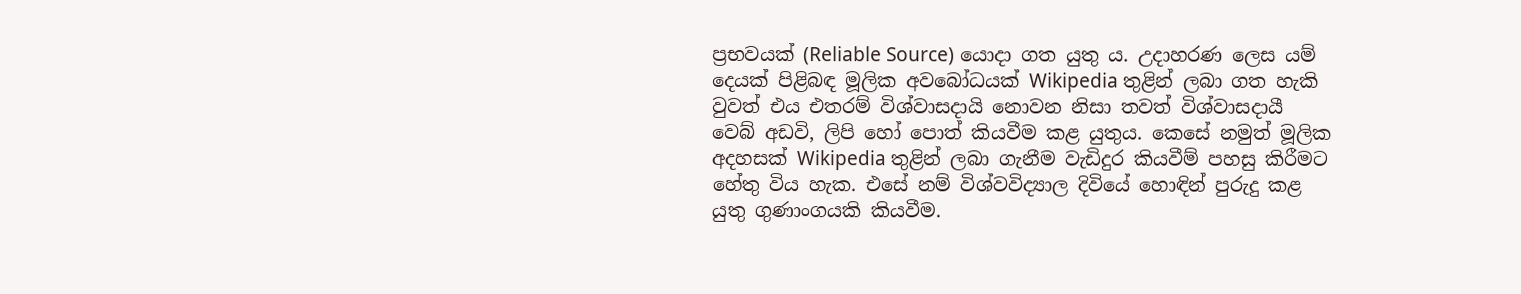ප්‍රභවයක් (Reliable Source) යොදා ගත යුතු ය. උදාහරණ ලෙස යම් දෙයක් පිළිබඳ මූලික අවබෝධයක් Wikipedia තුළින් ලබා ගත හැකි වුවත් එය එතරම් විශ්වාසදායි නොවන නිසා තවත් විශ්වාසදායී වෙබ් අඩවි, ලිපි හෝ පොත් කියවීම කළ යුතුය. කෙසේ නමුත් මූලික අදහසක් Wikipedia තුළින් ලබා ගැනීම වැඩිදුර කියවීම් පහසු කිරීමට හේතු විය හැක. එසේ නම් විශ්වවිද්‍යාල දිවියේ හොඳින් පුරුදු කළ යුතු ගුණාංගයකි කියවීම.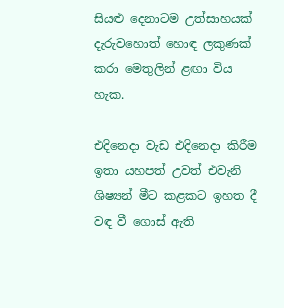සියළු දෙනාටම උත්සාහයක් දැරුවහොත් හොඳ ලකුණක් කරා මෙතුලින් ළඟා විය හැක.

එදිනෙදා වැඩ එදිනෙදා කිරීම ඉතා යහපත් උවත් එවැනි ශිෂ්‍යන් මීට කළකට ඉහත දී වඳ වී ගොස් ඇති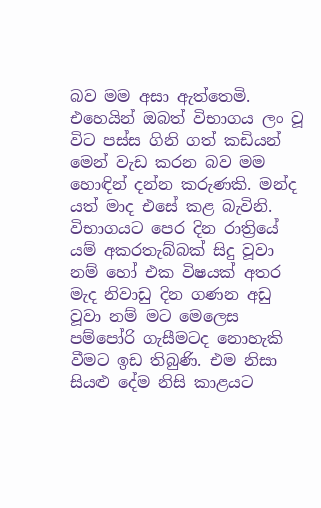බව මම අසා ඇත්තෙමි. එහෙයින් ඔබත් විභාගය ලං වූ විට පස්ස ගිනි ගත් කඩියන් මෙන් වැඩ කරන බව මම හොඳින් දන්න කරුණකි. මන්ද යත් මාද එසේ කළ බැවිනි. විභාගයට පෙර දින රාත්‍රියේ යම් අකරතැබ්බක් සිදු වූවා නම් හෝ එක විෂයක් අතර මැද නිවාඩු දින ගණන අඩු වූවා නම් මට මෙලෙස පම්පෝරි ගැසීමටද නොහැකි වීමට ඉඩ තිබුණි. එම නිසා සියළු දේම නිසි කාළයට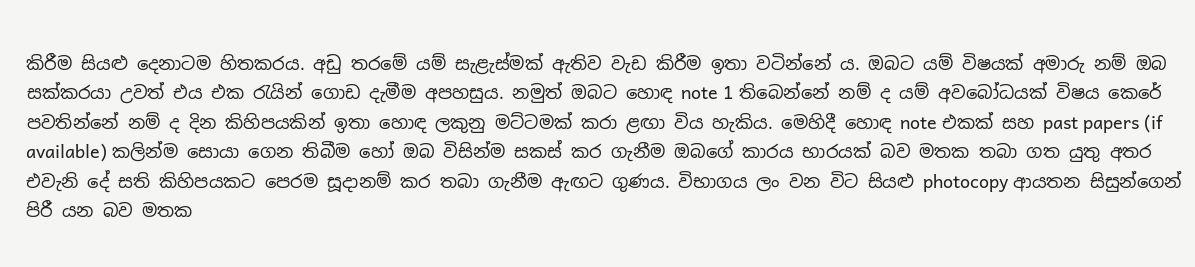කිරීම සියළු දෙනාටම හිතකරය. අඩු තරමේ යම් සැළැස්මක් ඇතිව වැඩ කිරීම ඉතා වටින්නේ ය. ඔබට යම් විෂයක් අමාරු නම් ඔබ සක්කරයා උවත් එය එක රැයින් ගොඩ දැමීම අපහසුය. නමුත් ඔබට හොඳ note 1 තිබෙන්නේ නම් ද යම් අවබෝධයක් විෂය කෙරේ පවතින්නේ නම් ද දින කිහිපයකින් ඉතා හොඳ ලකුනු මට්ටමක් කරා ළඟා විය හැකිය. මෙහිදී හොඳ note එකක් සහ past papers (if available) කලින්ම සොයා ගෙන තිබීම හෝ ඔබ විසින්ම සකස් කර ගැනීම ඔබගේ කාරය භාරයක් බව මතක තබා ගත යුතු අතර එවැනි දේ සති කිහිපයකට පෙරම සූදානම් කර තබා ගැනීම ඇඟට ගුණය. විභාගය ලං වන විට සියළු photocopy ආයතන සිසුන්ගෙන් පිරී යන බව මතක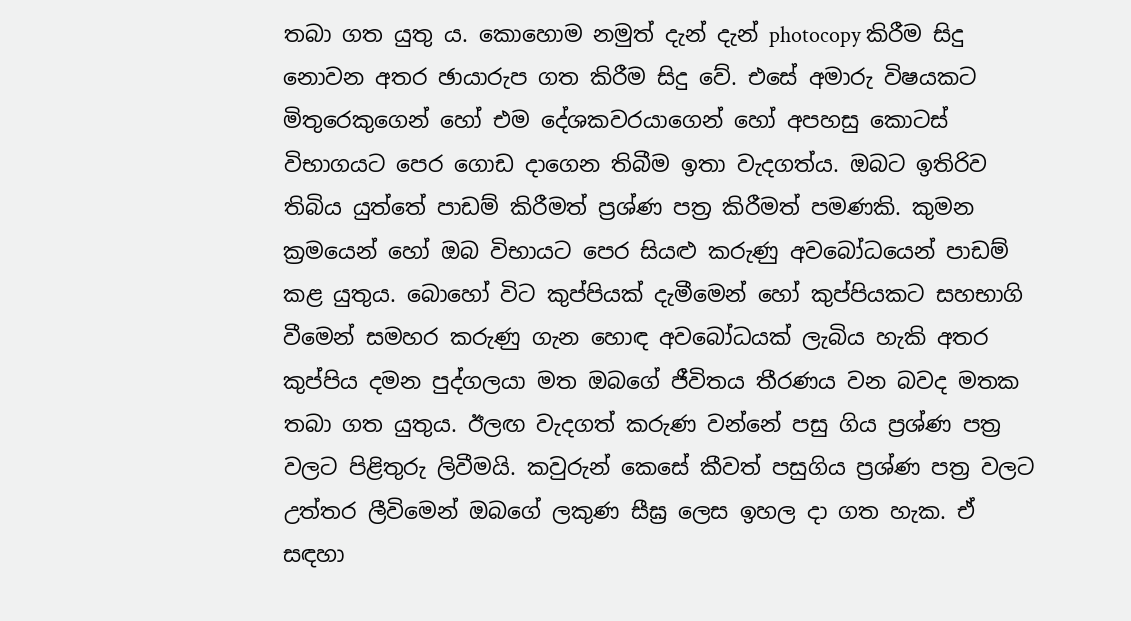තබා ගත යුතු ය. කොහොම නමුත් දැන් දැන් photocopy කිරීම සිදු නොවන අතර ඡායාරුප ගත කිරීම සිදු වේ. එසේ අමාරු විෂයකට මිතුරෙකුගෙන් හෝ එම දේශකවරයාගෙන් හෝ අපහසු කොටස් විභාගයට පෙර ගොඩ දාගෙන තිබීම ඉතා වැදගත්ය. ඔබට ඉතිරිව තිබිය යුත්තේ පාඩම් කිරීමත් ප්‍රශ්ණ පත්‍ර කිරීමත් පමණකි. කුමන ක්‍රමයෙන් හෝ ඔබ විභායට පෙර සියළු කරුණු අවබෝධයෙන් පාඩම් කළ යුතුය. බොහෝ විට කුප්පියක් දැමීමෙන් හෝ කුප්පියකට සහභාගි වීමෙන් සමහර කරුණු ගැන හොඳ අවබෝධයක් ලැබිය හැකි අතර කුප්පිය දමන පුද්ගලයා මත ඔබගේ ජීවිතය තීරණය වන බවද මතක තබා ගත යුතුය. ඊලඟ වැදගත් කරුණ වන්නේ පසු ගිය ප්‍රශ්ණ පත්‍ර වලට පිළිතුරු ලිවීමයි. කවුරුන් කෙසේ කීවත් පසුගිය ප්‍රශ්ණ පත්‍ර වලට උත්තර ලීවිමෙන් ඔබගේ ලකුණ සීඝ්‍ර ලෙස ඉහල දා ගත හැක. ඒ සඳහා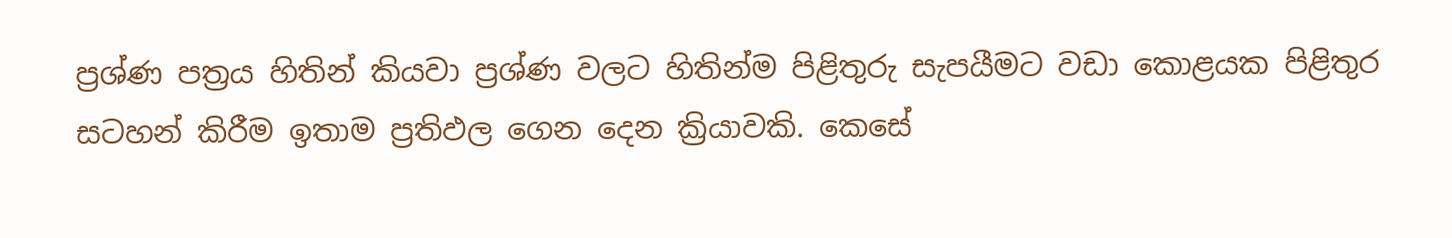ප්‍රශ්ණ පත්‍රය හිතින් කියවා ප්‍රශ්ණ වලට හිතින්ම පිළිතුරු සැපයීමට වඩා කොළයක පිළිතුර සටහන් කිරීම ඉතාම ප්‍රතිඵල ගෙන දෙන ක්‍රියාවකි. කෙසේ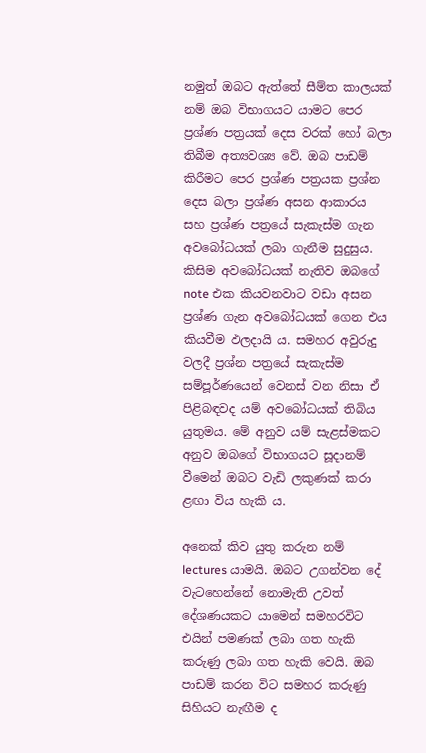නමුත් ඔබට ඇත්තේ සීම්ත කාලයක් නම් ඔබ විභාගයට යාමට පෙර ප්‍රශ්ණ පත්‍රයක් දෙස වරක් හෝ බලා තිබීම අත්‍යවශ්‍ය වේ. ඔබ පාඩම් කිරීමට පෙර ප්‍රශ්ණ පත්‍රයක ප්‍රශ්න දෙස බලා ප්‍රශ්ණ අසන ආකාරය සහ ප්‍රශ්ණ පත්‍රයේ සැකැස්ම ගැන අවබෝධයක් ලබා ගැනීම සුදුසුය. කිසිම අවබෝධයක් නැතිව ඔබගේ note එක කියවනවාට වඩා අසන ප්‍රශ්ණ ගැන අවබෝධයක් ගෙන එය කියවීම ඵලදායි ය. සමහර අවුරුදු වලදී ප්‍රශ්න පත්‍රයේ සැකැස්ම සම්පූර්ණයෙන් වෙනස් වන නිසා ඒ පිළිබඳවද යම් අවබෝධයක් තිබිය යුතුමය. මේ අනුව යම් සැළස්මකට අනුව ඔබගේ විභාගයට සූදානම් වීමෙන් ඔබට වැඩි ලකුණක් කරා ළඟා විය හැකි ය.

අනෙක් කිව යුතු කරුන නම් lectures යාමයි. ඔබට උගන්වන දේ වැටහෙන්නේ නොමැති උවත් දේශණයකට යාමෙන් සමහරවිට එයින් පමණක් ලබා ගත හැකි කරුණු ලබා ගත හැකි වෙයි. ඔබ පාඩම් කරන විට සමහර කරුණු සිහියට නැඟීම ද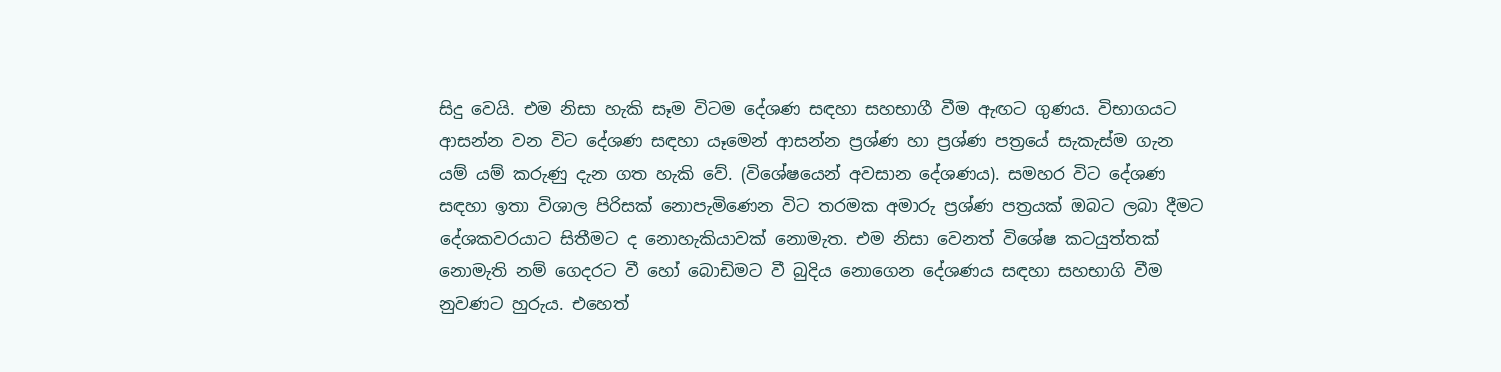සිදු වෙයි. එම නිසා හැකි සෑම විටම දේශණ සඳහා සහභාගී වීම ඇඟට ගුණය. විභාගයට ආසන්න වන විට දේශණ සඳහා යෑමෙන් ආසන්න ප්‍රශ්ණ හා ප්‍රශ්ණ පත්‍රයේ සැකැස්ම ගැන යම් යම් කරුණු දැන ගත හැකි වේ. (විශේෂයෙන් අවසාන දේශණය). සමහර විට දේශණ සඳහා ඉතා විශාල පිරිසක් නොපැමිණෙන විට තරමක අමාරු ප්‍රශ්ණ පත්‍රයක් ඔබට ලබා දීමට දේශකවරයාට සිතීමට ද නොහැකියාවක් නොමැත. එම නිසා වෙනත් විශේෂ කටයුත්තක් නොමැති නම් ගෙදරට වී හෝ බොඩිමට වී බුදිය නොගෙන දේශණය සඳහා සහභාගි වීම නුවණට හුරුය. එහෙත්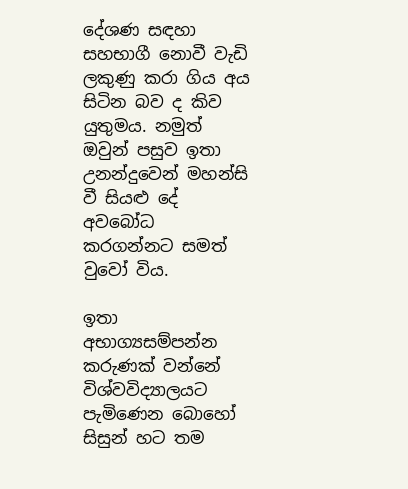දේශණ සඳහා සහභාගී නොවී වැඩි ලකුණු කරා ගිය අය සිටින බව ද කිව යුතුමය. නමුත් ඔවුන් පසුව ඉතා උනන්දුවෙන් මහන්සි වී සියළු දේ අවබෝධ කරගන්නට සමත් වුවෝ විය.

ඉතා අභාග්‍යසම්පන්න කරුණක් වන්නේ විශ්වවිද්‍යාලයට පැමිණෙන බොහෝ සිසුන් හට තම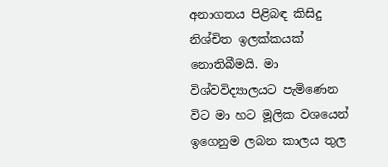අනාගතය පිළිබඳ කිසිදු නිශ්චිත ඉලක්කයක් නොතිබීමයි. මා විශ්වවිද්‍යාලයට පැමිණෙන විට මා හට මූලික වශයෙන් ඉගෙනුම ලබන කාලය තුල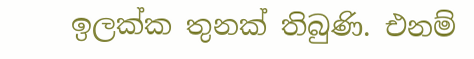ඉලක්ක තුනක් තිබුණි. එනම්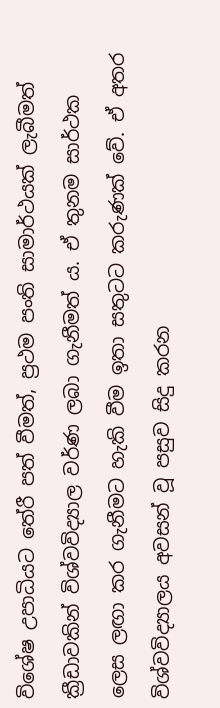විශේෂ උපාධියට තේරී පත් වීමත්, ප්‍රථම පංති සාමාර්ථයක් ලැබීමත් ක්‍රීඩාවකින් විශ්වවිද්‍යාල වර්ණ ලබා ගැනීමත් ය. ඒ තුනම සාර්ථක ලෙස ලඟා කර ගැනීමට හැකි වීම ඉතා සතුටට කරුණක් වේ. ඒ අතර විශ්වවිද්‍යාලය අවසන් වූ පසුව සිදු කරන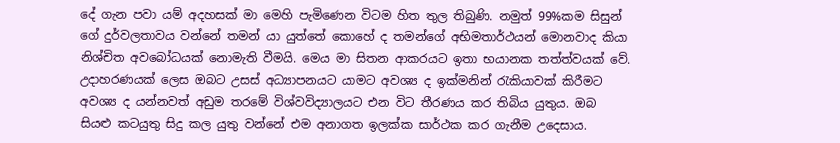දේ ගැන පවා යම් අදහසක් මා මෙහි පැමිණෙන විටම හිත තුල තිබුණි. නමුත් 99%කම සිසුන් ගේ දුර්වලතාවය වන්නේ තමන් යා යුත්තේ කොහේ ද තමන්ගේ අභිමතාර්ථයන් මොනවාද කියා නිශ්චිත අවබෝධයක් නොමැති වීමයි. මෙය මා සිතන ආකරයට ඉතා භයානක තත්ත්වයක් වේ. උදාහරණයක් ලෙස ඔබට උසස් අධ්‍යාපනයට යාමට අවශ්‍ය ද ඉක්මනින් රැකියාවක් කිරීමට අවශ්‍ය ද යන්නවත් අඩුම තරමේ විශ්වවිද්‍යාලයට එන විට තීරණය කර තිබිය යුතුය. ඔබ සියළු කටයුතු සිදු කල යුතු වන්නේ එම අනාගත ඉලක්ක සාර්ථක කර ගැනීම උදෙසාය.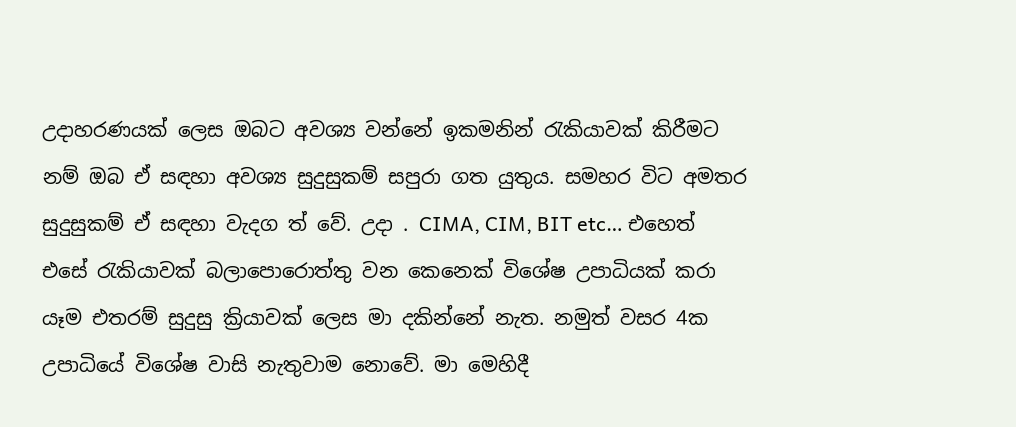උදාහරණයක් ලෙස ඔබට අවශ්‍ය වන්නේ ඉකමනින් රැකියාවක් කිරීමට නම් ඔබ ඒ සඳහා අවශ්‍ය සුදුසුකම් සපුරා ගත යුතුය. සමහර විට අමතර සුදුසුකම් ඒ සඳහා වැදග ත් වේ. උදා . CIMA, CIM, BIT etc… එහෙත් එසේ රැකියාවක් බලාපොරොත්තු වන කෙනෙක් විශේෂ උපාධියක් කරා යෑම එතරම් සුදුසු ක්‍රියාවක් ලෙස මා දකින්නේ නැත. නමුත් වසර 4ක උපාධියේ විශේෂ වාසි නැතුවාම නොවේ. මා මෙහිදී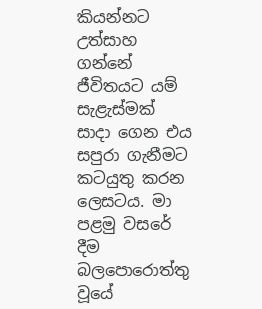කියන්නට උත්සාහ ගන්නේ ජීවිතයට යම් සැළැස්මක් සාදා ගෙන එය සපුරා ගැනීමට කටයුතු කරන ලෙසටය. මා පළමු වසරේ දීම බලපොරොත්තු වූයේ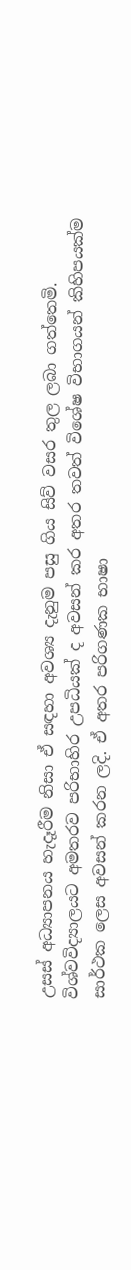උසස් අධ්‍යාපනය හැදෑරීම නිසා ඒ සඳහා අවශ්‍ය දැනුම පසු ගිය සිව් වසර තුල ලබා ගත්තෙමි. විශ්වවිද්‍යාලයට අමතරව පරිභාහිර උපධියක් ද අවසන් කර අතර තවත් විශේෂ විභාගයන් කිහිපයක්ම සාර්ථක ලෙස අවසන් කරන ලදි. ඒ අතර පරිගණක භාෂා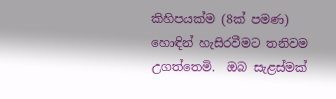කිහිපයක්ම (8ක් පමණ) හොඳින් හැසිරවීමට තනිවම උගත්තෙමි.  ඔබ සැළස්මක්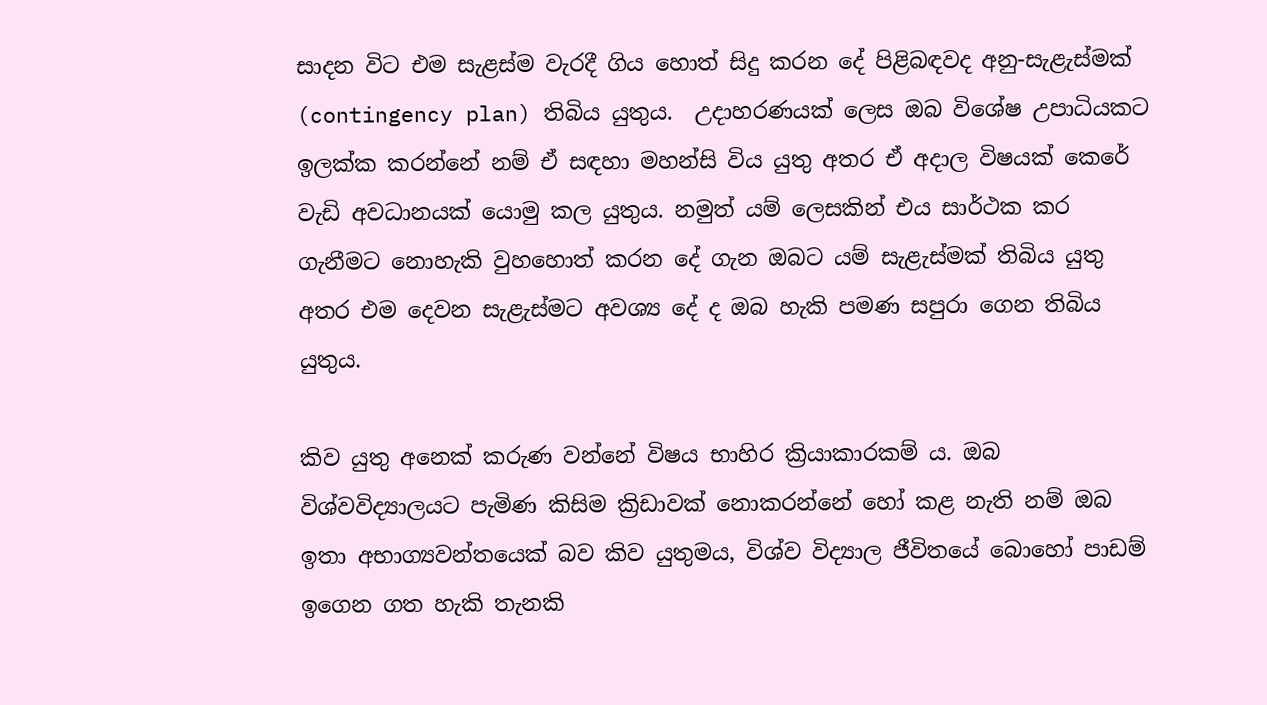සාදන විට එම සැළස්ම වැරදී ගිය හොත් සිදු කරන දේ පිළිබඳවද අනු-සැළැස්මක් (contingency plan) තිබිය යුතුය.  උදාහරණයක් ලෙස ඔබ විශේෂ උපාධියකට ඉලක්ක කරන්නේ නම් ඒ සඳහා මහන්සි විය යුතු අතර ඒ අදාල විෂයක් කෙරේ වැඩි අවධානයක් යොමු කල යුතුය. නමුත් යම් ලෙසකින් එය සාර්ථක කර ගැනීමට නොහැකි වුහහොත් කරන දේ ගැන ඔබට යම් සැළැස්මක් තිබිය යුතු අතර එම දෙවන සැළැස්මට අවශ්‍ය දේ ද ඔබ හැකි පමණ සපුරා ගෙන තිබිය යුතුය.

කිව යුතු අනෙක් කරුණ වන්නේ විෂය භාහිර ක්‍රියාකාරකම් ය. ඔබ විශ්වවිද්‍යාලයට පැමිණ කිසිම ක්‍රිඩාවක් නොකරන්නේ හෝ කළ නැති නම් ඔබ ඉතා අභාග්‍යවන්තයෙක් බව කිව යුතුමය, විශ්ව විද්‍යාල ජීවිතයේ බොහෝ පාඩම් ඉගෙන ගත හැකි තැනකි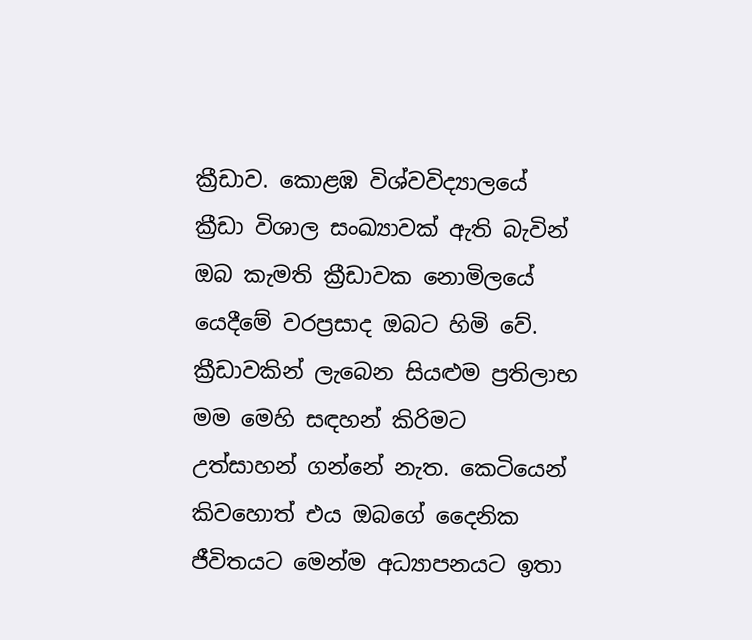ක්‍රීඩාව. කොළඹ විශ්වවිද්‍යාලයේ ක්‍රීඩා විශාල සංඛ්‍යාවක් ඇති බැවින් ඔබ කැමති ක්‍රීඩාවක නොමිලයේ යෙදීමේ වරප්‍රසාද ඔබට හිමි වේ. ක්‍රීඩාවකින් ලැබෙන සියළුම ප්‍රතිලාභ මම මෙහි සඳහන් කිරිමට උත්සාහන් ගන්නේ නැත. කෙටියෙන් කිවහොත් එය ඔබගේ දෛනික ජීවිතයට මෙන්ම අධ්‍යාපනයට ඉතා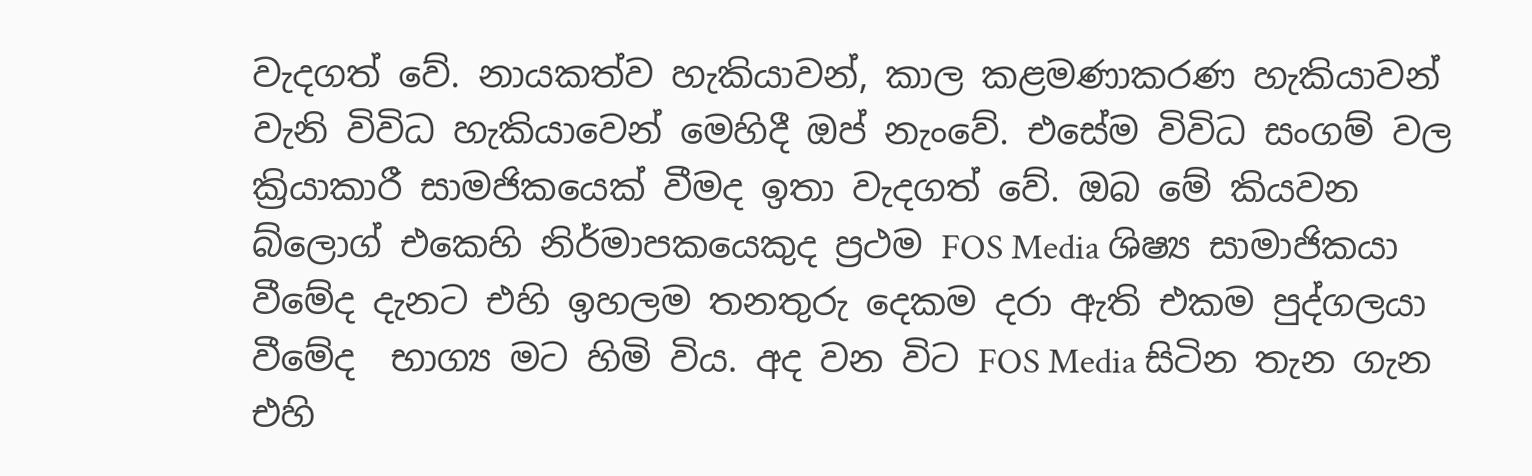වැදගත් වේ. නායකත්ව හැකියාවන්, කාල කළමණාකරණ හැකියාවන් වැනි විවිධ හැකියාවෙන් මෙහිදී ඔප් නැංවේ. එසේම විවිධ සංගම් වල ක්‍රියාකාරී සාමජිකයෙක් වීමද ඉතා වැදගත් වේ. ඔබ මේ කියවන බ්ලොග් එකෙහි නිර්මාපකයෙකුද ප්‍රථම FOS Media ශිෂ්‍ය සාමාජිකයා වීමේද දැනට එහි ඉහලම තනතුරු දෙකම දරා ඇති එකම පුද්ගලයා වීමේද  භාග්‍ය මට හිමි විය. අද වන විට FOS Media සිටින තැන ගැන එහි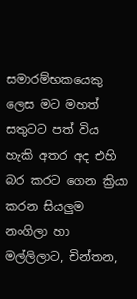සමාරම්භකයෙකු ලෙස මට මහත් සතුටට පත් විය හැකි අතර අද එහි බර කරට ගෙන ක්‍රියා කරන සියලුම නංගිලා හා මල්ලිලාට, චින්තන,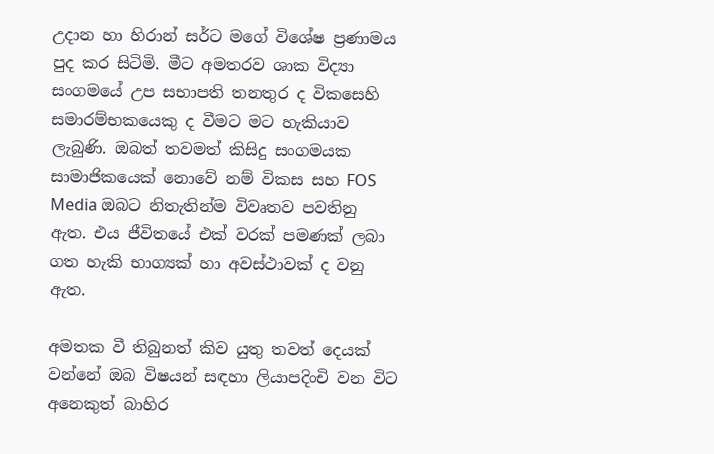උදාන හා හිරාන් සර්ට මගේ විශේෂ ප්‍රණාමය පුද කර සිටිමි. මීට අමතරව ශාක විද්‍යා සංගමයේ උප සභාපති තනතුර ද විකසෙහි සමාරම්භකයෙකු ද වීමට මට හැකියාව ලැබුණි. ඔබත් තවමත් කිසිදු සංගමයක සාමාජිකයෙක් නොවේ නම් විකස සහ FOS Media ඔබට නිතැතින්ම විවෘතව පවතිනු ඇත. එය ජීවිතයේ එක් වරක් පමණක් ලබා ගත හැකි භාග්‍යක් හා අවස්ථාවක් ද වනු ඇත.

අමතක වී තිබුනත් කිව යුතු තවත් දෙයක් වන්නේ ඔබ විෂයන් සඳහා ලියාපදිංචි වන විට අනෙකුත් බාහිර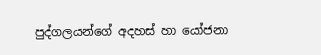පුද්ගලයන්ගේ අදහස් හා යෝජනා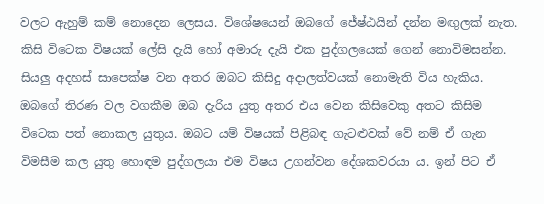වලට ඇහුම් කම් නොදෙන ලෙසය. විශේෂයෙන් ඔබගේ ජේෂ්ඨයින් දන්න මඟුලක් නැත. කිසි විටෙක විෂයක් ලේසි දැයි හෝ අමාරු දැයි එක පුද්ගලයෙක් ගෙන් නොවිමසන්න. සියලු අදහස් සාපෙක්ෂ වන අතර ඔබට කිසිදු අදාලත්වයක් නොමැති විය හැකිය. ඔබගේ තිරණ වල වගකීම ඔබ දැරිය යුතු අතර එය වෙන කිසිවෙකු අතට කිසිම විටෙක පත් නොකල යුතුය. ඔබට යම් විෂයක් පිළිබඳ ගැටළුවක් වේ නම් ඒ ගැන විමසීම කල යුතු හොඳම පුද්ගලයා එම විෂය උගන්වන දේශකවරයා ය. ඉන් පිට ඒ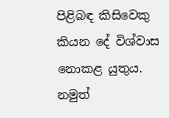පිළිබඳ කිසිවෙකු කියන දේ විශ්වාස නොකළ යුතුය. නමුත්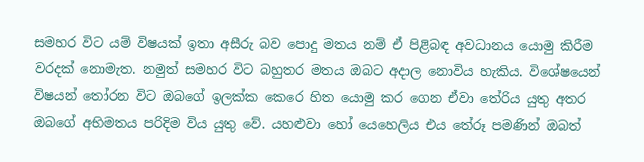සමහර විට යම් විෂයක් ඉතා අසීරු බව පොදු මතය නම් ඒ පිළිබඳ අවධානය යොමු කිරීම වරදක් නොමැත. නමුත් සමහර විට බහුතර මතය ඔබට අදාල නොවිය හැකිය. විශේෂයෙන් විෂයන් තෝරන විට ඔබගේ ඉලක්ක කෙරෙ හිත යොමු කර ගෙන ඒවා තේරිය යුතු අතර ඔබගේ අභිමතය පරිදිම විය යුතු වේ. යහළුවා හෝ යෙහෙලිය එය තේරූ පමණින් ඔබත්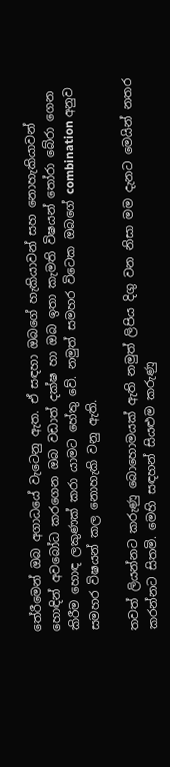තේරීමෙන් ඔබ අගාධයේ වැටෙනු ඇත. ඒ සඳහා ඔබගේ හැකියාවන් සහ නොහැකියාවන් හොඳින් අවබෝධ කරගෙන ඔබ වඩාත් දක්ෂ හා ඔබ ඉතා කැමති විෂයන් තෝරා බේරා ගෙන කිරීම හොඳ ලකුණක් කරා යාමට හේතු වේ. නමුත් සමහර විටෙක ඔබගේ combination අනුව සමහර විෂයන් කල නොහැකි වනු ඇති.

තවත් ලියන්නට කරුණු බොහොමයක් ඇති නමුත් ලිපිය දිගු වන නිසා මම දැනට මෙයින් නතර කරන්නට සිතමි. මෙහි සඳහන් සියළුම කරුණු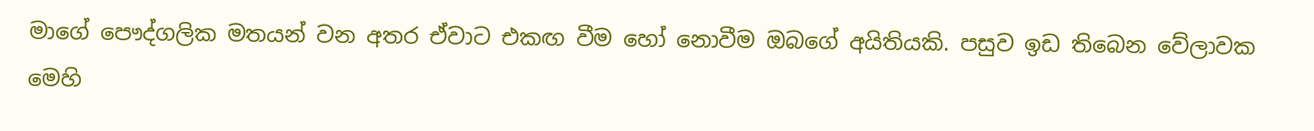මාගේ පෞද්ගලික මතයන් වන අතර ඒවාට එකඟ වීම හෝ නොවීම ඔබගේ අයිතියකි. පසුව ඉඩ තිබෙන වේලාවක මෙහි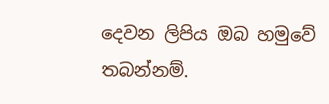දෙවන ලිපිය ඔබ හමුවේ තබන්නම්.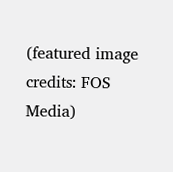(featured image credits: FOS Media)